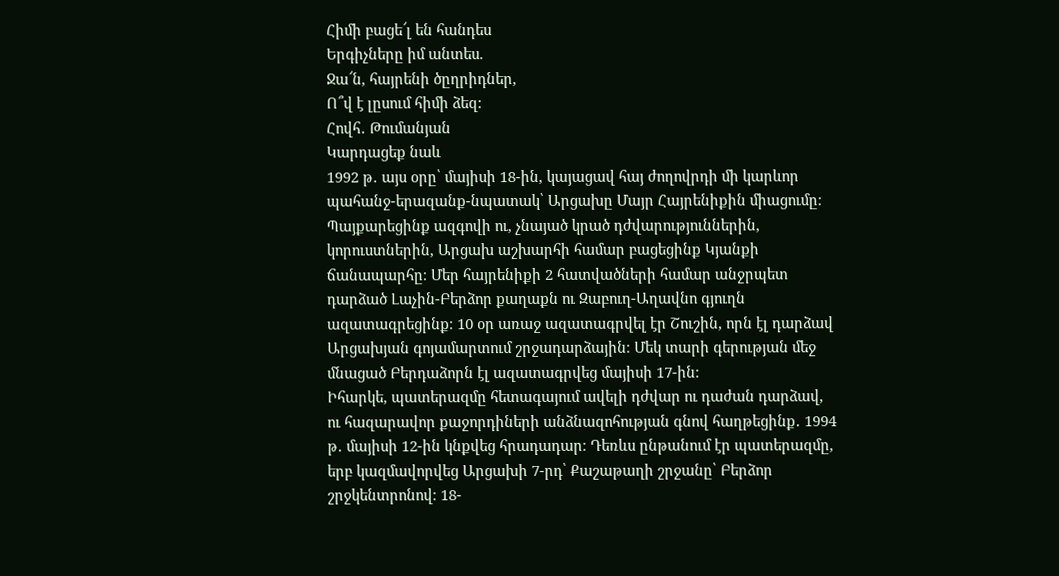Հիմի բացե՜լ են հանդես
Երգիչները իմ անտես.
Ջա՜ն, հայրենի ծըղրիդներ,
Ո՞վ է լըսում հիմի ձեզ:
Հովհ․ Թումանյան
Կարդացեք նաև
1992 թ․ այս օրը՝ մայիսի 18-ին, կայացավ հայ ժողովրդի մի կարևոր պահանջ-երազանք-նպատակ՝ Արցախը Մայր Հայրենիքին միացումը։ Պայքարեցինք ազգովի ու, չնայած կրած դժվարություններին, կորուստներին, Արցախ աշխարհի համար բացեցինք Կյանքի ճանապարհը։ Մեր հայրենիքի 2 հատվածների համար անջրպետ դարձած Լաչին-Բերձոր քաղաքն ու Զաբուղ-Աղավնո գյուղն ազատագրեցինք։ 10 օր առաջ ազատագրվել էր Շուշին, որն էլ դարձավ Արցախյան գոյամարտում շրջադարձային։ Մեկ տարի գերության մեջ մնացած Բերդաձորն էլ ազատագրվեց մայիսի 17-ին։
Իհարկե, պատերազմը հետագայում ավելի դժվար ու դաժան դարձավ, ու հազարավոր քաջորդիների անձնազոհության գնով հաղթեցինք․ 1994 թ․ մայիսի 12-ին կնքվեց հրադադար։ Դեռևս ընթանում էր պատերազմը, երբ կազմավորվեց Արցախի 7-րդ՝ Քաշաթաղի շրջանը՝ Բերձոր շրջկենտրոնով։ 18-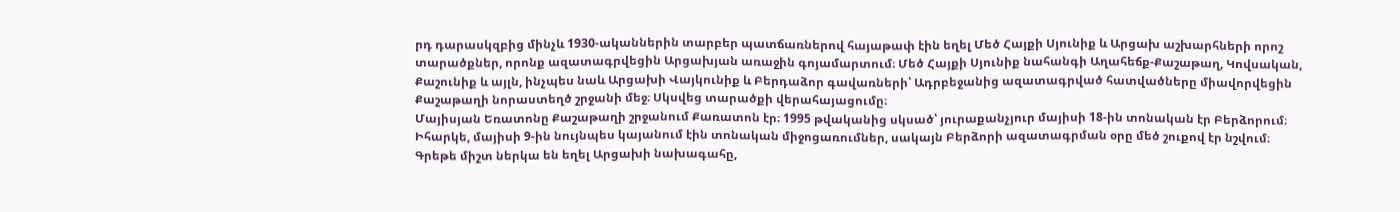րդ դարասկզբից մինչև 1930-ականներին տարբեր պատճառներով հայաթափ էին եղել Մեծ Հայքի Սյունիք և Արցախ աշխարհների որոշ տարածքներ, որոնք ազատագրվեցին Արցախյան առաջին գոյամարտում։ Մեծ Հայքի Սյունիք նահանգի Աղահեճք-Քաշաթաղ, Կովսական, Քաշունիք և այլն, ինչպես նաև Արցախի Վայկունիք և Բերդաձոր գավառների՝ Ադրբեջանից ազատագրված հատվածները միավորվեցին Քաշաթաղի նորաստեղծ շրջանի մեջ։ Սկսվեց տարածքի վերահայացումը։
Մայիսյան Եռատոնը Քաշաթաղի շրջանում Քառատոն էր։ 1995 թվականից սկսած՝ յուրաքանչյուր մայիսի 18-ին տոնական էր Բերձորում։ Իհարկե, մայիսի 9-ին նույնպես կայանում էին տոնական միջոցառումներ, սակայն Բերձորի ազատագրման օրը մեծ շուքով էր նշվում։
Գրեթե միշտ ներկա են եղել Արցախի նախագահը,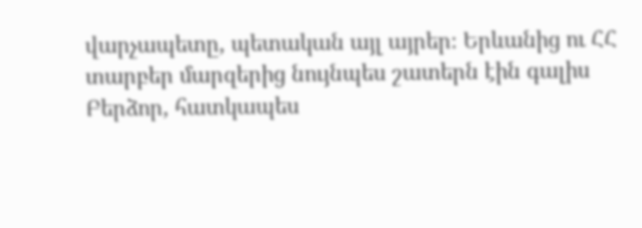վարչապետը, պետական այլ այրեր։ Երևանից ու ՀՀ տարբեր մարզերից նույնպես շատերն էին գալիս Բերձոր, հատկապես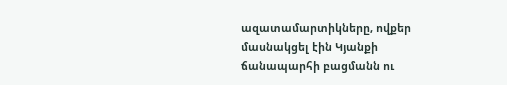ազատամարտիկները, ովքեր մասնակցել էին Կյանքի ճանապարհի բացմանն ու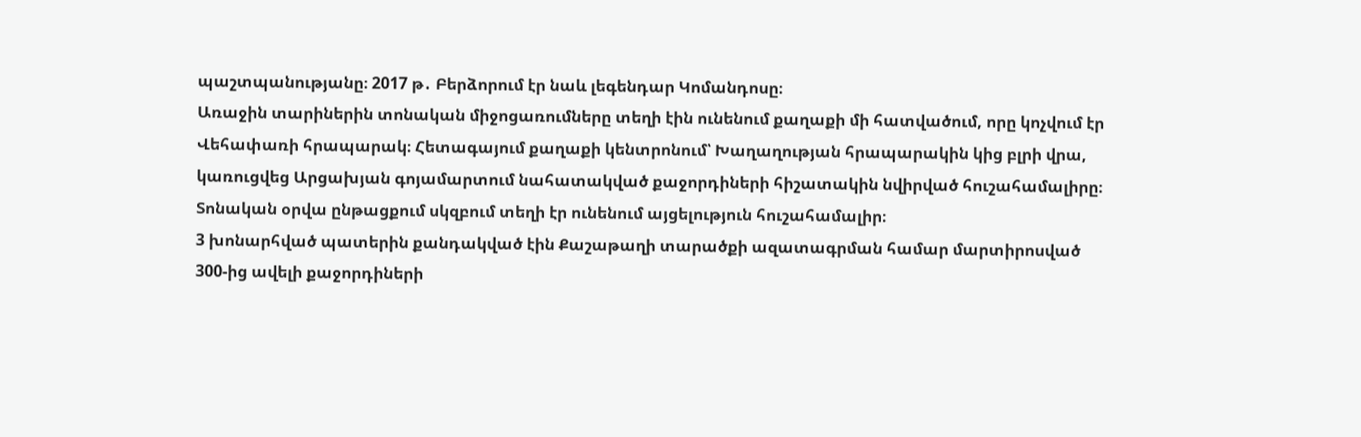պաշտպանությանը։ 2017 թ․ Բերձորում էր նաև լեգենդար Կոմանդոսը։
Առաջին տարիներին տոնական միջոցառումները տեղի էին ունենում քաղաքի մի հատվածում, որը կոչվում էր Վեհափառի հրապարակ։ Հետագայում քաղաքի կենտրոնում՝ Խաղաղության հրապարակին կից բլրի վրա, կառուցվեց Արցախյան գոյամարտում նահատակված քաջորդիների հիշատակին նվիրված հուշահամալիրը։ Տոնական օրվա ընթացքում սկզբում տեղի էր ունենում այցելություն հուշահամալիր։
3 խոնարհված պատերին քանդակված էին Քաշաթաղի տարածքի ազատագրման համար մարտիրոսված 300-ից ավելի քաջորդիների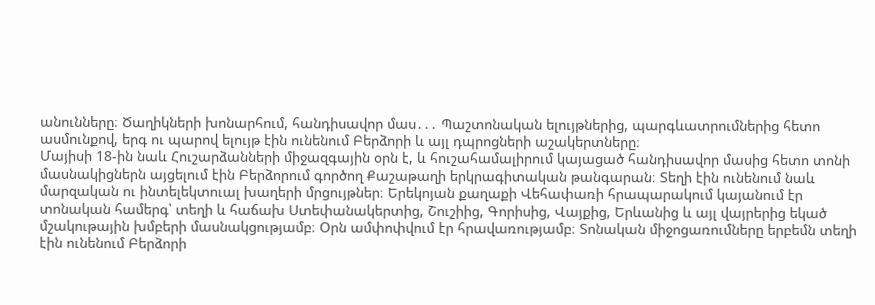անունները։ Ծաղիկների խոնարհում, հանդիսավոր մաս․․․ Պաշտոնական ելույթներից, պարգևատրումներից հետո ասմունքով, երգ ու պարով ելույթ էին ունենում Բերձորի և այլ դպրոցների աշակերտները։
Մայիսի 18-ին նաև Հուշարձանների միջազգային օրն է, և հուշահամալիրում կայացած հանդիսավոր մասից հետո տոնի մասնակիցներն այցելում էին Բերձորում գործող Քաշաթաղի երկրագիտական թանգարան։ Տեղի էին ունենում նաև մարզական ու ինտելեկտուալ խաղերի մրցույթներ։ Երեկոյան քաղաքի Վեհափառի հրապարակում կայանում էր տոնական համերգ՝ տեղի և հաճախ Ստեփանակերտից, Շուշիից, Գորիսից, Վայքից, Երևանից և այլ վայրերից եկած մշակութային խմբերի մասնակցությամբ։ Օրն ամփոփվում էր հրավառությամբ։ Տոնական միջոցառումները երբեմն տեղի էին ունենում Բերձորի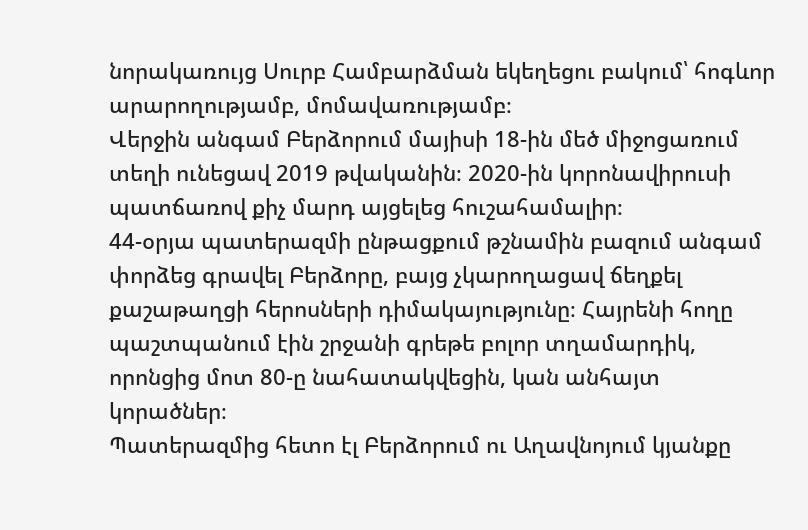նորակառույց Սուրբ Համբարձման եկեղեցու բակում՝ հոգևոր արարողությամբ, մոմավառությամբ։
Վերջին անգամ Բերձորում մայիսի 18-ին մեծ միջոցառում տեղի ունեցավ 2019 թվականին։ 2020-ին կորոնավիրուսի պատճառով քիչ մարդ այցելեց հուշահամալիր։
44-օրյա պատերազմի ընթացքում թշնամին բազում անգամ փորձեց գրավել Բերձորը, բայց չկարողացավ ճեղքել քաշաթաղցի հերոսների դիմակայությունը։ Հայրենի հողը պաշտպանում էին շրջանի գրեթե բոլոր տղամարդիկ, որոնցից մոտ 80-ը նահատակվեցին, կան անհայտ կորածներ։
Պատերազմից հետո էլ Բերձորում ու Աղավնոյում կյանքը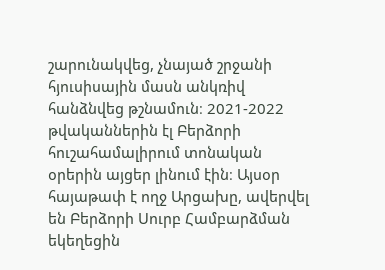շարունակվեց, չնայած շրջանի հյուսիսային մասն անկռիվ հանձնվեց թշնամուն։ 2021-2022 թվականներին էլ Բերձորի հուշահամալիրում տոնական օրերին այցեր լինում էին։ Այսօր հայաթափ է ողջ Արցախը, ավերվել են Բերձորի Սուրբ Համբարձման եկեղեցին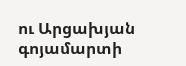ու Արցախյան գոյամարտի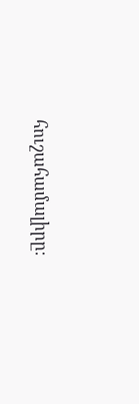հուշահամալիրը։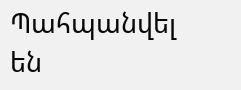Պահպանվել են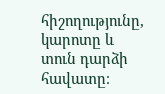հիշողությունը, կարոտը և տուն դարձի հավատը։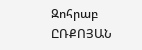Զոհրաբ ԸՌՔՈՅԱՆ